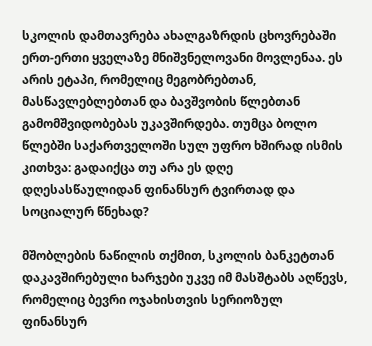სკოლის დამთავრება ახალგაზრდის ცხოვრებაში ერთ-ერთი ყველაზე მნიშვნელოვანი მოვლენაა. ეს არის ეტაპი, რომელიც მეგობრებთან, მასწავლებლებთან და ბავშვობის წლებთან გამომშვიდობებას უკავშირდება. თუმცა ბოლო წლებში საქართველოში სულ უფრო ხშირად ისმის კითხვა: გადაიქცა თუ არა ეს დღე დღესასწაულიდან ფინანსურ ტვირთად და სოციალურ წნეხად?

მშობლების ნაწილის თქმით, სკოლის ბანკეტთან დაკავშირებული ხარჯები უკვე იმ მასშტაბს აღწევს, რომელიც ბევრი ოჯახისთვის სერიოზულ ფინანსურ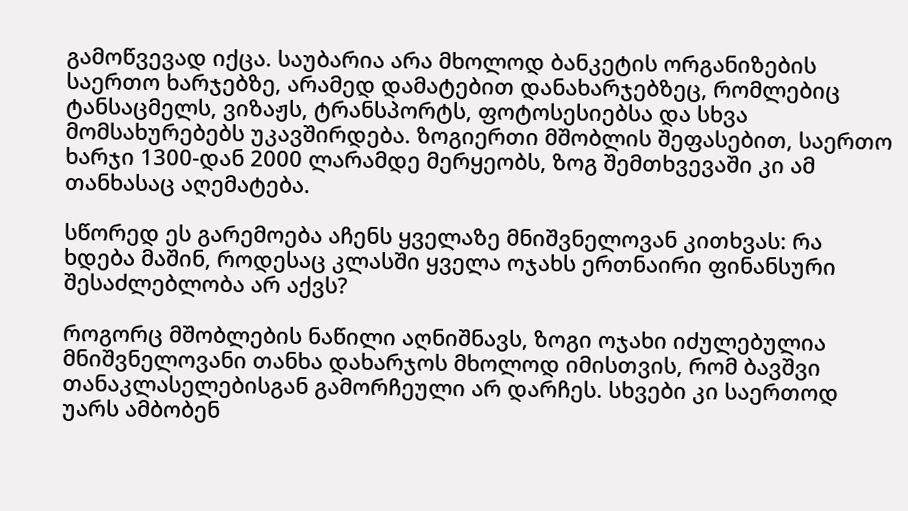გამოწვევად იქცა. საუბარია არა მხოლოდ ბანკეტის ორგანიზების საერთო ხარჯებზე, არამედ დამატებით დანახარჯებზეც, რომლებიც ტანსაცმელს, ვიზაჟს, ტრანსპორტს, ფოტოსესიებსა და სხვა მომსახურებებს უკავშირდება. ზოგიერთი მშობლის შეფასებით, საერთო ხარჯი 1300-დან 2000 ლარამდე მერყეობს, ზოგ შემთხვევაში კი ამ თანხასაც აღემატება.

სწორედ ეს გარემოება აჩენს ყველაზე მნიშვნელოვან კითხვას: რა ხდება მაშინ, როდესაც კლასში ყველა ოჯახს ერთნაირი ფინანსური შესაძლებლობა არ აქვს?

როგორც მშობლების ნაწილი აღნიშნავს, ზოგი ოჯახი იძულებულია მნიშვნელოვანი თანხა დახარჯოს მხოლოდ იმისთვის, რომ ბავშვი თანაკლასელებისგან გამორჩეული არ დარჩეს. სხვები კი საერთოდ უარს ამბობენ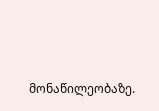მონაწილეობაზე.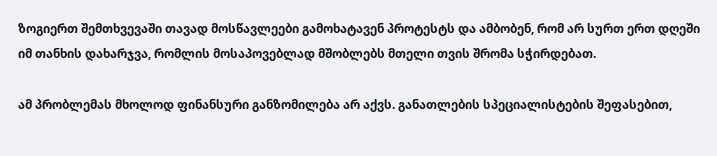ზოგიერთ შემთხვევაში თავად მოსწავლეები გამოხატავენ პროტესტს და ამბობენ, რომ არ სურთ ერთ დღეში იმ თანხის დახარჯვა, რომლის მოსაპოვებლად მშობლებს მთელი თვის შრომა სჭირდებათ.

ამ პრობლემას მხოლოდ ფინანსური განზომილება არ აქვს. განათლების სპეციალისტების შეფასებით,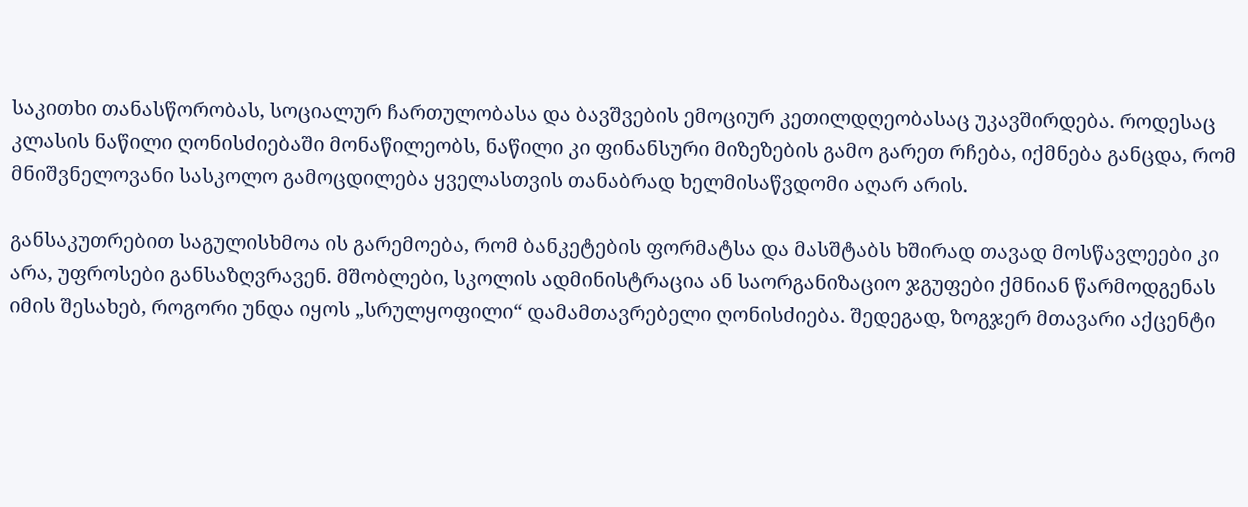საკითხი თანასწორობას, სოციალურ ჩართულობასა და ბავშვების ემოციურ კეთილდღეობასაც უკავშირდება. როდესაც კლასის ნაწილი ღონისძიებაში მონაწილეობს, ნაწილი კი ფინანსური მიზეზების გამო გარეთ რჩება, იქმნება განცდა, რომ მნიშვნელოვანი სასკოლო გამოცდილება ყველასთვის თანაბრად ხელმისაწვდომი აღარ არის.

განსაკუთრებით საგულისხმოა ის გარემოება, რომ ბანკეტების ფორმატსა და მასშტაბს ხშირად თავად მოსწავლეები კი არა, უფროსები განსაზღვრავენ. მშობლები, სკოლის ადმინისტრაცია ან საორგანიზაციო ჯგუფები ქმნიან წარმოდგენას იმის შესახებ, როგორი უნდა იყოს „სრულყოფილი“ დამამთავრებელი ღონისძიება. შედეგად, ზოგჯერ მთავარი აქცენტი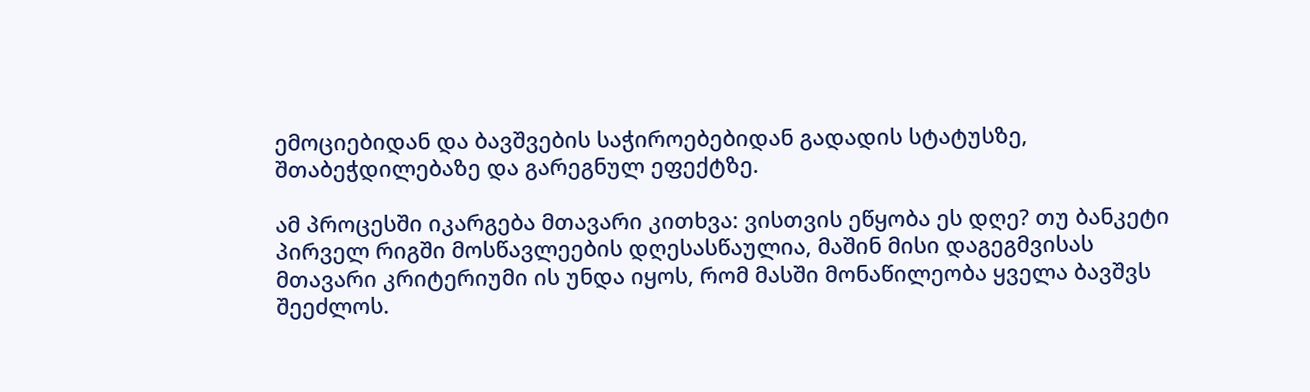ემოციებიდან და ბავშვების საჭიროებებიდან გადადის სტატუსზე, შთაბეჭდილებაზე და გარეგნულ ეფექტზე.

ამ პროცესში იკარგება მთავარი კითხვა: ვისთვის ეწყობა ეს დღე? თუ ბანკეტი პირველ რიგში მოსწავლეების დღესასწაულია, მაშინ მისი დაგეგმვისას მთავარი კრიტერიუმი ის უნდა იყოს, რომ მასში მონაწილეობა ყველა ბავშვს შეეძლოს.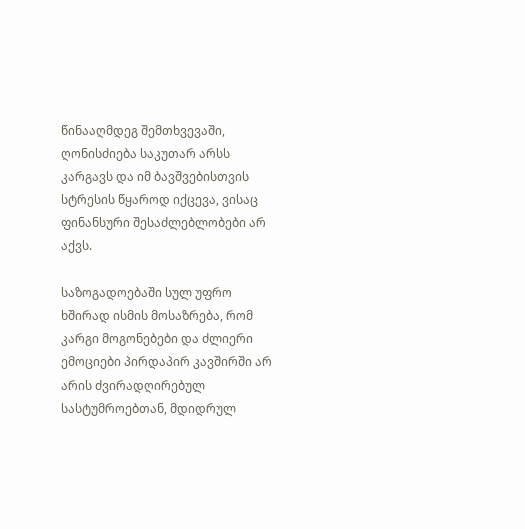წინააღმდეგ შემთხვევაში, ღონისძიება საკუთარ არსს კარგავს და იმ ბავშვებისთვის სტრესის წყაროდ იქცევა, ვისაც ფინანსური შესაძლებლობები არ აქვს.

საზოგადოებაში სულ უფრო ხშირად ისმის მოსაზრება, რომ კარგი მოგონებები და ძლიერი ემოციები პირდაპირ კავშირში არ არის ძვირადღირებულ სასტუმროებთან, მდიდრულ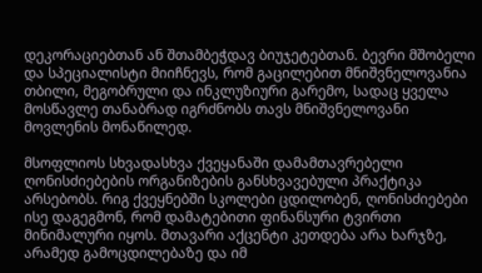დეკორაციებთან ან შთამბეჭდავ ბიუჯეტებთან. ბევრი მშობელი და სპეციალისტი მიიჩნევს, რომ გაცილებით მნიშვნელოვანია თბილი, მეგობრული და ინკლუზიური გარემო, სადაც ყველა მოსწავლე თანაბრად იგრძნობს თავს მნიშვნელოვანი მოვლენის მონაწილედ.

მსოფლიოს სხვადასხვა ქვეყანაში დამამთავრებელი ღონისძიებების ორგანიზების განსხვავებული პრაქტიკა არსებობს. რიგ ქვეყნებში სკოლები ცდილობენ, ღონისძიებები ისე დაგეგმონ, რომ დამატებითი ფინანსური ტვირთი მინიმალური იყოს. მთავარი აქცენტი კეთდება არა ხარჯზე, არამედ გამოცდილებაზე და იმ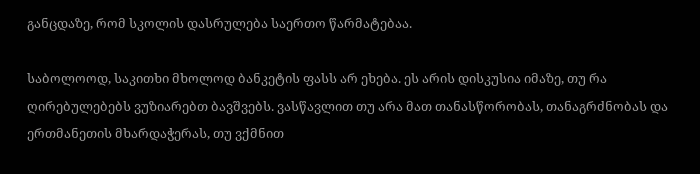განცდაზე, რომ სკოლის დასრულება საერთო წარმატებაა.

საბოლოოდ, საკითხი მხოლოდ ბანკეტის ფასს არ ეხება. ეს არის დისკუსია იმაზე, თუ რა ღირებულებებს ვუზიარებთ ბავშვებს. ვასწავლით თუ არა მათ თანასწორობას, თანაგრძნობას და ერთმანეთის მხარდაჭერას, თუ ვქმნით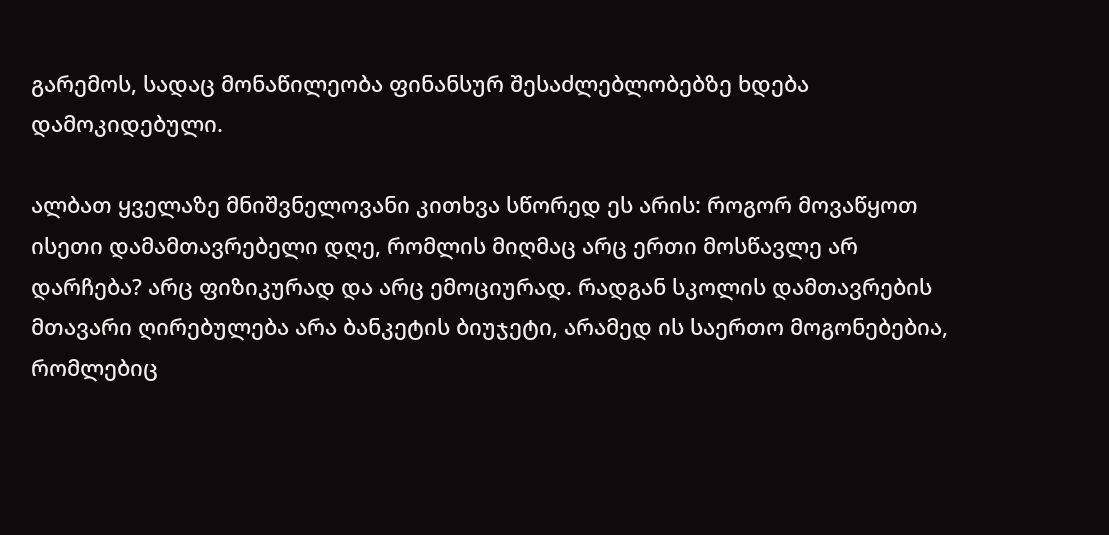გარემოს, სადაც მონაწილეობა ფინანსურ შესაძლებლობებზე ხდება დამოკიდებული.

ალბათ ყველაზე მნიშვნელოვანი კითხვა სწორედ ეს არის: როგორ მოვაწყოთ ისეთი დამამთავრებელი დღე, რომლის მიღმაც არც ერთი მოსწავლე არ დარჩება? არც ფიზიკურად და არც ემოციურად. რადგან სკოლის დამთავრების მთავარი ღირებულება არა ბანკეტის ბიუჯეტი, არამედ ის საერთო მოგონებებია, რომლებიც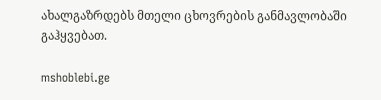ახალგაზრდებს მთელი ცხოვრების განმავლობაში გაჰყვებათ.

mshoblebi.ge